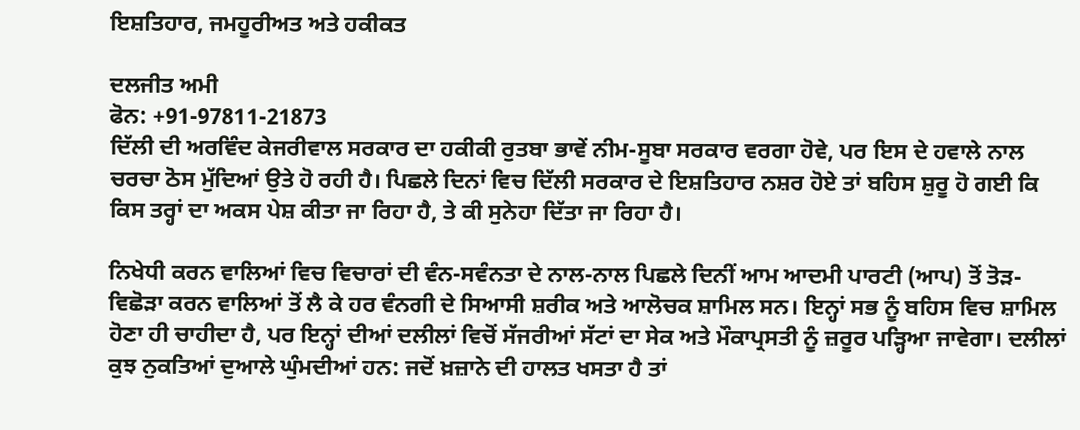ਇਸ਼ਤਿਹਾਰ, ਜਮਹੂਰੀਅਤ ਅਤੇ ਹਕੀਕਤ

ਦਲਜੀਤ ਅਮੀ
ਫੋਨ: +91-97811-21873
ਦਿੱਲੀ ਦੀ ਅਰਵਿੰਦ ਕੇਜਰੀਵਾਲ ਸਰਕਾਰ ਦਾ ਹਕੀਕੀ ਰੁਤਬਾ ਭਾਵੇਂ ਨੀਮ-ਸੂਬਾ ਸਰਕਾਰ ਵਰਗਾ ਹੋਵੇ, ਪਰ ਇਸ ਦੇ ਹਵਾਲੇ ਨਾਲ ਚਰਚਾ ਠੋਸ ਮੁੱਦਿਆਂ ਉਤੇ ਹੋ ਰਹੀ ਹੈ। ਪਿਛਲੇ ਦਿਨਾਂ ਵਿਚ ਦਿੱਲੀ ਸਰਕਾਰ ਦੇ ਇਸ਼ਤਿਹਾਰ ਨਸ਼ਰ ਹੋਏ ਤਾਂ ਬਹਿਸ ਸ਼ੁਰੂ ਹੋ ਗਈ ਕਿ ਕਿਸ ਤਰ੍ਹਾਂ ਦਾ ਅਕਸ ਪੇਸ਼ ਕੀਤਾ ਜਾ ਰਿਹਾ ਹੈ, ਤੇ ਕੀ ਸੁਨੇਹਾ ਦਿੱਤਾ ਜਾ ਰਿਹਾ ਹੈ।

ਨਿਖੇਧੀ ਕਰਨ ਵਾਲਿਆਂ ਵਿਚ ਵਿਚਾਰਾਂ ਦੀ ਵੰਨ-ਸਵੰਨਤਾ ਦੇ ਨਾਲ-ਨਾਲ ਪਿਛਲੇ ਦਿਨੀਂ ਆਮ ਆਦਮੀ ਪਾਰਟੀ (ਆਪ) ਤੋਂ ਤੋੜ-ਵਿਛੋੜਾ ਕਰਨ ਵਾਲਿਆਂ ਤੋਂ ਲੈ ਕੇ ਹਰ ਵੰਨਗੀ ਦੇ ਸਿਆਸੀ ਸ਼ਰੀਕ ਅਤੇ ਆਲੋਚਕ ਸ਼ਾਮਿਲ ਸਨ। ਇਨ੍ਹਾਂ ਸਭ ਨੂੰ ਬਹਿਸ ਵਿਚ ਸ਼ਾਮਿਲ ਹੋਣਾ ਹੀ ਚਾਹੀਦਾ ਹੈ, ਪਰ ਇਨ੍ਹਾਂ ਦੀਆਂ ਦਲੀਲਾਂ ਵਿਚੋਂ ਸੱਜਰੀਆਂ ਸੱਟਾਂ ਦਾ ਸੇਕ ਅਤੇ ਮੌਕਾਪ੍ਰਸਤੀ ਨੂੰ ਜ਼ਰੂਰ ਪੜ੍ਹਿਆ ਜਾਵੇਗਾ। ਦਲੀਲਾਂ ਕੁਝ ਨੁਕਤਿਆਂ ਦੁਆਲੇ ਘੁੰਮਦੀਆਂ ਹਨ: ਜਦੋਂ ਖ਼ਜ਼ਾਨੇ ਦੀ ਹਾਲਤ ਖਸਤਾ ਹੈ ਤਾਂ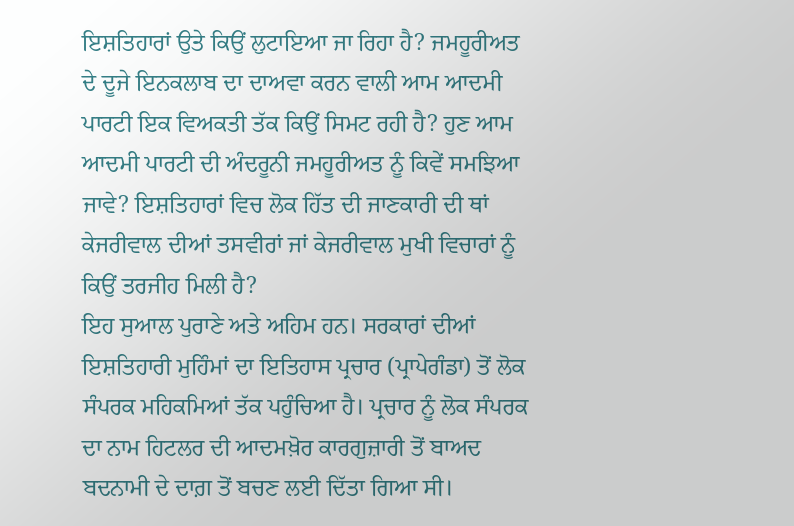ਇਸ਼ਤਿਹਾਰਾਂ ਉਤੇ ਕਿਉਂ ਲੁਟਾਇਆ ਜਾ ਰਿਹਾ ਹੈ? ਜਮਹੂਰੀਅਤ ਦੇ ਦੂਜੇ ਇਨਕਲਾਬ ਦਾ ਦਾਅਵਾ ਕਰਨ ਵਾਲੀ ਆਮ ਆਦਮੀ ਪਾਰਟੀ ਇਕ ਵਿਅਕਤੀ ਤੱਕ ਕਿਉਂ ਸਿਮਟ ਰਹੀ ਹੈ? ਹੁਣ ਆਮ ਆਦਮੀ ਪਾਰਟੀ ਦੀ ਅੰਦਰੂਨੀ ਜਮਹੂਰੀਅਤ ਨੂੰ ਕਿਵੇਂ ਸਮਝਿਆ ਜਾਵੇ? ਇਸ਼ਤਿਹਾਰਾਂ ਵਿਚ ਲੋਕ ਹਿੱਤ ਦੀ ਜਾਣਕਾਰੀ ਦੀ ਥਾਂ ਕੇਜਰੀਵਾਲ ਦੀਆਂ ਤਸਵੀਰਾਂ ਜਾਂ ਕੇਜਰੀਵਾਲ ਮੁਖੀ ਵਿਚਾਰਾਂ ਨੂੰ ਕਿਉਂ ਤਰਜੀਹ ਮਿਲੀ ਹੈ?
ਇਹ ਸੁਆਲ ਪੁਰਾਣੇ ਅਤੇ ਅਹਿਮ ਹਨ। ਸਰਕਾਰਾਂ ਦੀਆਂ ਇਸ਼ਤਿਹਾਰੀ ਮੁਹਿੰਮਾਂ ਦਾ ਇਤਿਹਾਸ ਪ੍ਰਚਾਰ (ਪ੍ਰਾਪੇਗੰਡਾ) ਤੋਂ ਲੋਕ ਸੰਪਰਕ ਮਹਿਕਮਿਆਂ ਤੱਕ ਪਹੁੰਚਿਆ ਹੈ। ਪ੍ਰਚਾਰ ਨੂੰ ਲੋਕ ਸੰਪਰਕ ਦਾ ਨਾਮ ਹਿਟਲਰ ਦੀ ਆਦਮਖ਼ੋਰ ਕਾਰਗੁਜ਼ਾਰੀ ਤੋਂ ਬਾਅਦ ਬਦਨਾਮੀ ਦੇ ਦਾਗ਼ ਤੋਂ ਬਚਣ ਲਈ ਦਿੱਤਾ ਗਿਆ ਸੀ।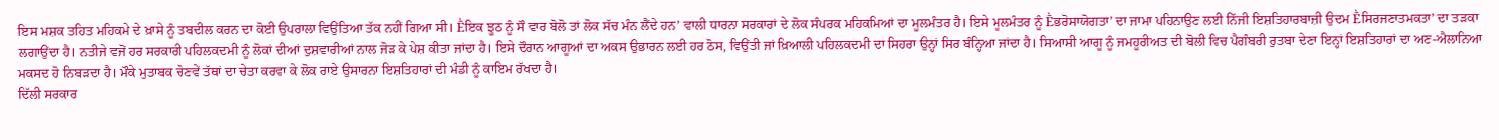ਇਸ ਮਸ਼ਕ ਤਹਿਤ ਮਹਿਕਮੇ ਦੇ ਖ਼ਾਸੇ ਨੂੰ ਤਬਦੀਲ ਕਰਨ ਦਾ ਕੋਈ ਉਪਰਾਲਾ ਵਿਉਂਤਿਆ ਤੱਕ ਨਹੀਂ ਗਿਆ ਸੀ। Ḕਇਕ ਝੂਠ ਨੂੰ ਸੌ ਵਾਰ ਬੋਲੋ ਤਾਂ ਲੋਕ ਸੱਚ ਮੰਨ ਲੈਂਦੇ ਹਨ’ ਵਾਲੀ ਧਾਰਨਾ ਸਰਕਾਰਾਂ ਦੇ ਲੋਕ ਸੰਪਰਕ ਮਹਿਕਮਿਆਂ ਦਾ ਮੂਲਮੰਤਰ ਹੈ। ਇਸੇ ਮੂਲਮੰਤਰ ਨੂੰ Ḕਭਰੋਸਾਯੋਗਤਾ’ ਦਾ ਜਾਮਾ ਪਹਿਨਾਉਣ ਲਈ ਨਿੱਜੀ ਇਸ਼ਤਿਹਾਰਬਾਜ਼ੀ ਉਦਮ Ḕਸਿਰਜਣਾਤਮਕਤਾ’ ਦਾ ਤੜਕਾ ਲਗਾਉਂਦਾ ਹੈ। ਨਤੀਜੇ ਵਜੋਂ ਹਰ ਸਰਕਾਰੀ ਪਹਿਲਕਦਮੀ ਨੂੰ ਲੋਕਾਂ ਦੀਆਂ ਦੁਸ਼ਵਾਰੀਆਂ ਨਾਲ ਜੋੜ ਕੇ ਪੇਸ਼ ਕੀਤਾ ਜਾਂਦਾ ਹੈ। ਇਸੇ ਦੌਰਾਨ ਆਗੂਆਂ ਦਾ ਅਕਸ ਉਭਾਰਨ ਲਈ ਹਰ ਠੋਸ, ਵਿਉਂਤੀ ਜਾਂ ਖ਼ਿਆਲੀ ਪਹਿਲਕਦਮੀ ਦਾ ਸਿਹਰਾ ਉਨ੍ਹਾਂ ਸਿਰ ਬੰਨ੍ਹਿਆ ਜਾਂਦਾ ਹੈ। ਸਿਆਸੀ ਆਗੂ ਨੂੰ ਜਮਹੂਰੀਅਤ ਦੀ ਬੋਲੀ ਵਿਚ ਪੈਗੰਬਰੀ ਰੁਤਬਾ ਦੇਣਾ ਇਨ੍ਹਾਂ ਇਸ਼ਤਿਹਾਰਾਂ ਦਾ ਅਣ-ਐਲਾਨਿਆ ਮਕਸਦ ਹੋ ਨਿਬੜਦਾ ਹੈ। ਮੌਕੇ ਮੁਤਾਬਕ ਚੋਣਵੇਂ ਤੱਥਾਂ ਦਾ ਚੇਤਾ ਕਰਵਾ ਕੇ ਲੋਕ ਰਾਏ ਉਸਾਰਨਾ ਇਸ਼ਤਿਹਾਰਾਂ ਦੀ ਮੰਡੀ ਨੂੰ ਕਾਇਮ ਰੱਖਦਾ ਹੈ।
ਦਿੱਲੀ ਸਰਕਾਰ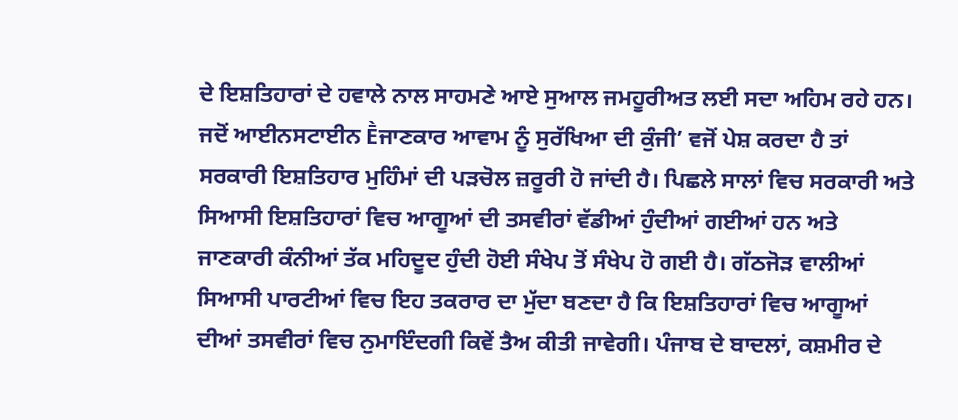ਦੇ ਇਸ਼ਤਿਹਾਰਾਂ ਦੇ ਹਵਾਲੇ ਨਾਲ ਸਾਹਮਣੇ ਆਏ ਸੁਆਲ ਜਮਹੂਰੀਅਤ ਲਈ ਸਦਾ ਅਹਿਮ ਰਹੇ ਹਨ। ਜਦੋਂ ਆਈਨਸਟਾਈਨ Ḕਜਾਣਕਾਰ ਆਵਾਮ ਨੂੰ ਸੁਰੱਖਿਆ ਦੀ ਕੁੰਜੀ’ ਵਜੋਂ ਪੇਸ਼ ਕਰਦਾ ਹੈ ਤਾਂ ਸਰਕਾਰੀ ਇਸ਼ਤਿਹਾਰ ਮੁਹਿੰਮਾਂ ਦੀ ਪੜਚੋਲ ਜ਼ਰੂਰੀ ਹੋ ਜਾਂਦੀ ਹੈ। ਪਿਛਲੇ ਸਾਲਾਂ ਵਿਚ ਸਰਕਾਰੀ ਅਤੇ ਸਿਆਸੀ ਇਸ਼ਤਿਹਾਰਾਂ ਵਿਚ ਆਗੂਆਂ ਦੀ ਤਸਵੀਰਾਂ ਵੱਡੀਆਂ ਹੁੰਦੀਆਂ ਗਈਆਂ ਹਨ ਅਤੇ ਜਾਣਕਾਰੀ ਕੰਨੀਆਂ ਤੱਕ ਮਹਿਦੂਦ ਹੁੰਦੀ ਹੋਈ ਸੰਖੇਪ ਤੋਂ ਸੰਖੇਪ ਹੋ ਗਈ ਹੈ। ਗੱਠਜੋੜ ਵਾਲੀਆਂ ਸਿਆਸੀ ਪਾਰਟੀਆਂ ਵਿਚ ਇਹ ਤਕਰਾਰ ਦਾ ਮੁੱਦਾ ਬਣਦਾ ਹੈ ਕਿ ਇਸ਼ਤਿਹਾਰਾਂ ਵਿਚ ਆਗੂਆਂ ਦੀਆਂ ਤਸਵੀਰਾਂ ਵਿਚ ਨੁਮਾਇੰਦਗੀ ਕਿਵੇਂ ਤੈਅ ਕੀਤੀ ਜਾਵੇਗੀ। ਪੰਜਾਬ ਦੇ ਬਾਦਲਾਂ, ਕਸ਼ਮੀਰ ਦੇ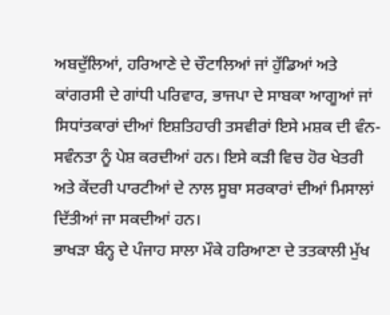ਅਬਦੁੱਲਿਆਂ, ਹਰਿਆਣੇ ਦੇ ਚੌਟਾਲਿਆਂ ਜਾਂ ਹੁੱਡਿਆਂ ਅਤੇ ਕਾਂਗਰਸੀ ਦੇ ਗਾਂਧੀ ਪਰਿਵਾਰ, ਭਾਜਪਾ ਦੇ ਸਾਬਕਾ ਆਗੂਆਂ ਜਾਂ ਸਿਧਾਂਤਕਾਰਾਂ ਦੀਆਂ ਇਸ਼ਤਿਹਾਰੀ ਤਸਵੀਰਾਂ ਇਸੇ ਮਸ਼ਕ ਦੀ ਵੰਨ-ਸਵੰਨਤਾ ਨੂੰ ਪੇਸ਼ ਕਰਦੀਆਂ ਹਨ। ਇਸੇ ਕੜੀ ਵਿਚ ਹੋਰ ਖੇਤਰੀ ਅਤੇ ਕੇਂਦਰੀ ਪਾਰਟੀਆਂ ਦੇ ਨਾਲ ਸੂਬਾ ਸਰਕਾਰਾਂ ਦੀਆਂ ਮਿਸਾਲਾਂ ਦਿੱਤੀਆਂ ਜਾ ਸਕਦੀਆਂ ਹਨ।
ਭਾਖੜਾ ਬੰਨ੍ਹ ਦੇ ਪੰਜਾਹ ਸਾਲਾ ਮੌਕੇ ਹਰਿਆਣਾ ਦੇ ਤਤਕਾਲੀ ਮੁੱਖ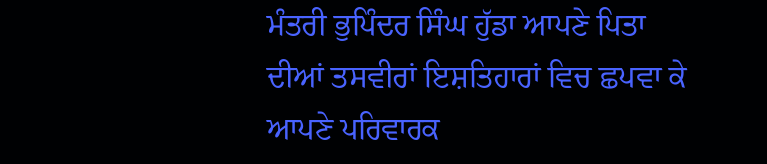ਮੰਤਰੀ ਭੁਪਿੰਦਰ ਸਿੰਘ ਹੁੱਡਾ ਆਪਣੇ ਪਿਤਾ ਦੀਆਂ ਤਸਵੀਰਾਂ ਇਸ਼ਤਿਹਾਰਾਂ ਵਿਚ ਛਪਵਾ ਕੇ ਆਪਣੇ ਪਰਿਵਾਰਕ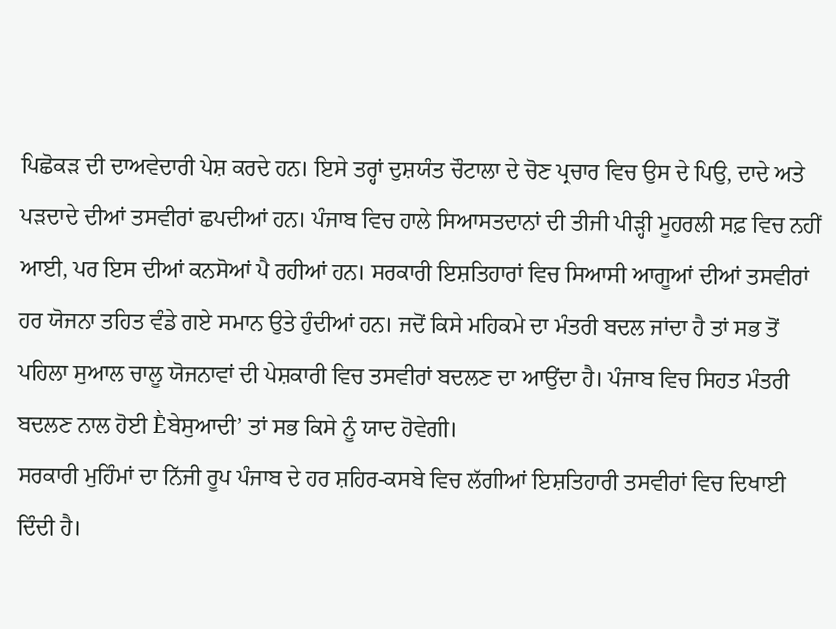ਪਿਛੋਕੜ ਦੀ ਦਾਅਵੇਦਾਰੀ ਪੇਸ਼ ਕਰਦੇ ਹਨ। ਇਸੇ ਤਰ੍ਹਾਂ ਦੁਸ਼ਯੰਤ ਚੌਟਾਲਾ ਦੇ ਚੋਣ ਪ੍ਰਚਾਰ ਵਿਚ ਉਸ ਦੇ ਪਿਉ, ਦਾਦੇ ਅਤੇ ਪੜਦਾਦੇ ਦੀਆਂ ਤਸਵੀਰਾਂ ਛਪਦੀਆਂ ਹਨ। ਪੰਜਾਬ ਵਿਚ ਹਾਲੇ ਸਿਆਸਤਦਾਨਾਂ ਦੀ ਤੀਜੀ ਪੀੜ੍ਹੀ ਮੂਹਰਲੀ ਸਫ਼ ਵਿਚ ਨਹੀਂ ਆਈ, ਪਰ ਇਸ ਦੀਆਂ ਕਨਸੋਆਂ ਪੈ ਰਹੀਆਂ ਹਨ। ਸਰਕਾਰੀ ਇਸ਼ਤਿਹਾਰਾਂ ਵਿਚ ਸਿਆਸੀ ਆਗੂਆਂ ਦੀਆਂ ਤਸਵੀਰਾਂ ਹਰ ਯੋਜਨਾ ਤਹਿਤ ਵੰਡੇ ਗਏ ਸਮਾਨ ਉਤੇ ਹੁੰਦੀਆਂ ਹਨ। ਜਦੋਂ ਕਿਸੇ ਮਹਿਕਮੇ ਦਾ ਮੰਤਰੀ ਬਦਲ ਜਾਂਦਾ ਹੈ ਤਾਂ ਸਭ ਤੋਂ ਪਹਿਲਾ ਸੁਆਲ ਚਾਲੂ ਯੋਜਨਾਵਾਂ ਦੀ ਪੇਸ਼ਕਾਰੀ ਵਿਚ ਤਸਵੀਰਾਂ ਬਦਲਣ ਦਾ ਆਉਂਦਾ ਹੈ। ਪੰਜਾਬ ਵਿਚ ਸਿਹਤ ਮੰਤਰੀ ਬਦਲਣ ਨਾਲ ਹੋਈ Ḕਬੇਸੁਆਦੀ’ ਤਾਂ ਸਭ ਕਿਸੇ ਨੂੰ ਯਾਦ ਹੋਵੇਗੀ।
ਸਰਕਾਰੀ ਮੁਹਿੰਮਾਂ ਦਾ ਨਿੱਜੀ ਰੂਪ ਪੰਜਾਬ ਦੇ ਹਰ ਸ਼ਹਿਰ-ਕਸਬੇ ਵਿਚ ਲੱਗੀਆਂ ਇਸ਼ਤਿਹਾਰੀ ਤਸਵੀਰਾਂ ਵਿਚ ਦਿਖਾਈ ਦਿੰਦੀ ਹੈ।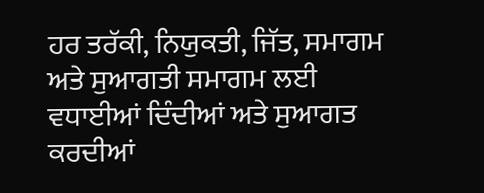ਹਰ ਤਰੱਕੀ, ਨਿਯੁਕਤੀ, ਜਿੱਤ, ਸਮਾਗਮ ਅਤੇ ਸੁਆਗਤੀ ਸਮਾਗਮ ਲਈ ਵਧਾਈਆਂ ਦਿੰਦੀਆਂ ਅਤੇ ਸੁਆਗਤ ਕਰਦੀਆਂ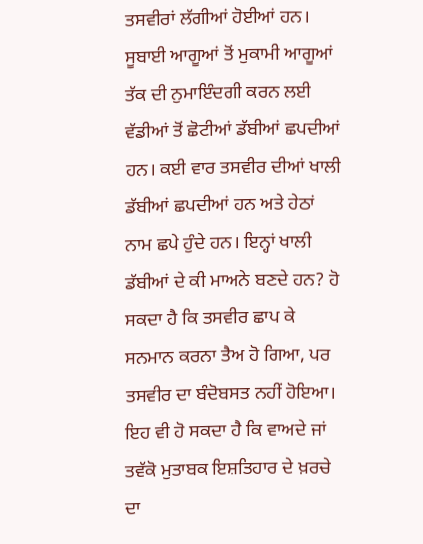ਤਸਵੀਰਾਂ ਲੱਗੀਆਂ ਹੋਈਆਂ ਹਨ। ਸੂਬਾਈ ਆਗੂਆਂ ਤੋਂ ਮੁਕਾਮੀ ਆਗੂਆਂ ਤੱਕ ਦੀ ਨੁਮਾਇੰਦਗੀ ਕਰਨ ਲਈ ਵੱਡੀਆਂ ਤੋਂ ਛੋਟੀਆਂ ਡੱਬੀਆਂ ਛਪਦੀਆਂ ਹਨ। ਕਈ ਵਾਰ ਤਸਵੀਰ ਦੀਆਂ ਖਾਲੀ ਡੱਬੀਆਂ ਛਪਦੀਆਂ ਹਨ ਅਤੇ ਹੇਠਾਂ ਨਾਮ ਛਪੇ ਹੁੰਦੇ ਹਨ। ਇਨ੍ਹਾਂ ਖਾਲੀ ਡੱਬੀਆਂ ਦੇ ਕੀ ਮਾਅਨੇ ਬਣਦੇ ਹਨ? ਹੋ ਸਕਦਾ ਹੈ ਕਿ ਤਸਵੀਰ ਛਾਪ ਕੇ ਸਨਮਾਨ ਕਰਨਾ ਤੈਅ ਹੋ ਗਿਆ, ਪਰ ਤਸਵੀਰ ਦਾ ਬੰਦੋਬਸਤ ਨਹੀਂ ਹੋਇਆ। ਇਹ ਵੀ ਹੋ ਸਕਦਾ ਹੈ ਕਿ ਵਾਅਦੇ ਜਾਂ ਤਵੱਕੋ ਮੁਤਾਬਕ ਇਸ਼ਤਿਹਾਰ ਦੇ ਖ਼ਰਚੇ ਦਾ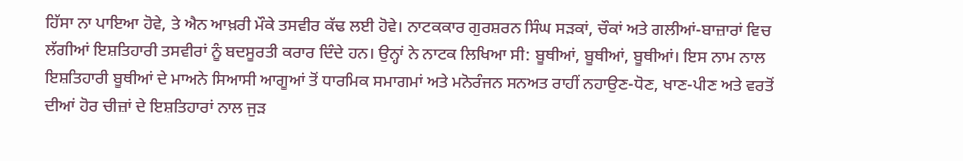ਹਿੱਸਾ ਨਾ ਪਾਇਆ ਹੋਵੇ, ਤੇ ਐਨ ਆਖ਼ਰੀ ਮੌਕੇ ਤਸਵੀਰ ਕੱਢ ਲਈ ਹੋਵੇ। ਨਾਟਕਕਾਰ ਗੁਰਸ਼ਰਨ ਸਿੰਘ ਸੜਕਾਂ, ਚੌਕਾਂ ਅਤੇ ਗਲੀਆਂ-ਬਾਜ਼ਾਰਾਂ ਵਿਚ ਲੱਗੀਆਂ ਇਸ਼ਤਿਹਾਰੀ ਤਸਵੀਰਾਂ ਨੂੰ ਬਦਸੂਰਤੀ ਕਰਾਰ ਦਿੰਦੇ ਹਨ। ਉਨ੍ਹਾਂ ਨੇ ਨਾਟਕ ਲਿਖਿਆ ਸੀ: ਬੂਥੀਆਂ, ਬੂਥੀਆਂ, ਬੂਥੀਆਂ। ਇਸ ਨਾਮ ਨਾਲ ਇਸ਼ਤਿਹਾਰੀ ਬੂਥੀਆਂ ਦੇ ਮਾਅਨੇ ਸਿਆਸੀ ਆਗੂਆਂ ਤੋਂ ਧਾਰਮਿਕ ਸਮਾਗਮਾਂ ਅਤੇ ਮਨੋਰੰਜਨ ਸਨਅਤ ਰਾਹੀਂ ਨਹਾਉਣ-ਧੋਣ, ਖਾਣ-ਪੀਣ ਅਤੇ ਵਰਤੋਂ ਦੀਆਂ ਹੋਰ ਚੀਜ਼ਾਂ ਦੇ ਇਸ਼ਤਿਹਾਰਾਂ ਨਾਲ ਜੁੜ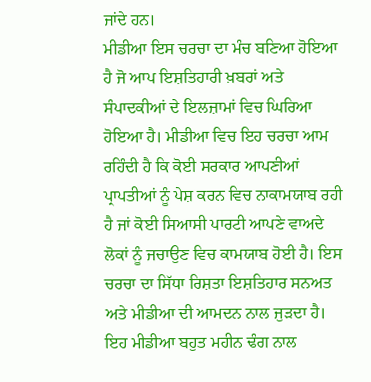ਜਾਂਦੇ ਹਨ।
ਮੀਡੀਆ ਇਸ ਚਰਚਾ ਦਾ ਮੰਚ ਬਣਿਆ ਹੋਇਆ ਹੈ ਜੋ ਆਪ ਇਸ਼ਤਿਹਾਰੀ ਖ਼ਬਰਾਂ ਅਤੇ ਸੰਪਾਦਕੀਆਂ ਦੇ ਇਲਜ਼ਾਮਾਂ ਵਿਚ ਘਿਰਿਆ ਹੋਇਆ ਹੈ। ਮੀਡੀਆ ਵਿਚ ਇਹ ਚਰਚਾ ਆਮ ਰਹਿੰਦੀ ਹੈ ਕਿ ਕੋਈ ਸਰਕਾਰ ਆਪਣੀਆਂ ਪ੍ਰਾਪਤੀਆਂ ਨੂੰ ਪੇਸ਼ ਕਰਨ ਵਿਚ ਨਾਕਾਮਯਾਬ ਰਹੀ ਹੈ ਜਾਂ ਕੋਈ ਸਿਆਸੀ ਪਾਰਟੀ ਆਪਣੇ ਵਾਅਦੇ ਲੋਕਾਂ ਨੂੰ ਜਚਾਉਣ ਵਿਚ ਕਾਮਯਾਬ ਹੋਈ ਹੈ। ਇਸ ਚਰਚਾ ਦਾ ਸਿੱਧਾ ਰਿਸ਼ਤਾ ਇਸ਼ਤਿਹਾਰ ਸਨਅਤ ਅਤੇ ਮੀਡੀਆ ਦੀ ਆਮਦਨ ਨਾਲ ਜੁੜਦਾ ਹੈ। ਇਹ ਮੀਡੀਆ ਬਹੁਤ ਮਹੀਨ ਢੰਗ ਨਾਲ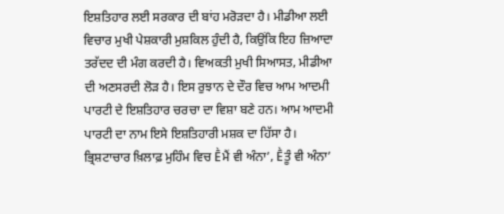ਇਸ਼ਤਿਹਾਰ ਲਈ ਸਰਕਾਰ ਦੀ ਬਾਂਹ ਮਰੋੜਦਾ ਹੈ। ਮੀਡੀਆ ਲਈ ਵਿਚਾਰ ਮੁਖੀ ਪੇਸ਼ਕਾਰੀ ਮੁਸ਼ਕਿਲ ਹੁੰਦੀ ਹੈ, ਕਿਉਂਕਿ ਇਹ ਜ਼ਿਆਦਾ ਤਰੱਦਦ ਦੀ ਮੰਗ ਕਰਦੀ ਹੈ। ਵਿਅਕਤੀ ਮੁਖੀ ਸਿਆਸਤ, ਮੀਡੀਆ ਦੀ ਅਣਸਰਦੀ ਲੋੜ ਹੈ। ਇਸ ਰੁਝਾਨ ਦੇ ਦੌਰ ਵਿਚ ਆਮ ਆਦਮੀ ਪਾਰਟੀ ਦੇ ਇਸ਼ਤਿਹਾਰ ਚਰਚਾ ਦਾ ਵਿਸ਼ਾ ਬਣੇ ਹਨ। ਆਮ ਆਦਮੀ ਪਾਰਟੀ ਦਾ ਨਾਮ ਇਸੇ ਇਸ਼ਤਿਹਾਰੀ ਮਸ਼ਕ ਦਾ ਹਿੱਸਾ ਹੈ। ਭ੍ਰਿਸ਼ਟਾਚਾਰ ਖ਼ਿਲਾਫ਼ ਮੁਹਿੰਮ ਵਿਚ Ḕਮੈਂ ਵੀ ਅੰਨਾ’, Ḕਤੂੰ ਵੀ ਅੰਨਾ’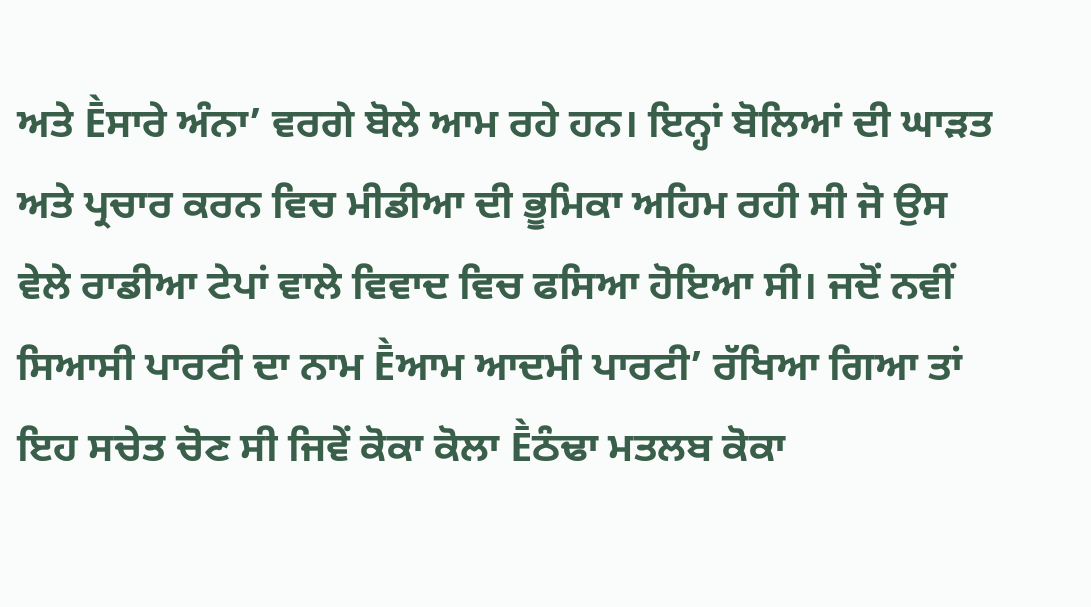ਅਤੇ Ḕਸਾਰੇ ਅੰਨਾ’ ਵਰਗੇ ਬੋਲੇ ਆਮ ਰਹੇ ਹਨ। ਇਨ੍ਹਾਂ ਬੋਲਿਆਂ ਦੀ ਘਾੜਤ ਅਤੇ ਪ੍ਰਚਾਰ ਕਰਨ ਵਿਚ ਮੀਡੀਆ ਦੀ ਭੂਮਿਕਾ ਅਹਿਮ ਰਹੀ ਸੀ ਜੋ ਉਸ ਵੇਲੇ ਰਾਡੀਆ ਟੇਪਾਂ ਵਾਲੇ ਵਿਵਾਦ ਵਿਚ ਫਸਿਆ ਹੋਇਆ ਸੀ। ਜਦੋਂ ਨਵੀਂ ਸਿਆਸੀ ਪਾਰਟੀ ਦਾ ਨਾਮ Ḕਆਮ ਆਦਮੀ ਪਾਰਟੀ’ ਰੱਖਿਆ ਗਿਆ ਤਾਂ ਇਹ ਸਚੇਤ ਚੋਣ ਸੀ ਜਿਵੇਂ ਕੋਕਾ ਕੋਲਾ Ḕਠੰਢਾ ਮਤਲਬ ਕੋਕਾ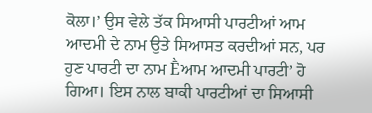ਕੋਲਾ।’ ਉਸ ਵੇਲੇ ਤੱਕ ਸਿਆਸੀ ਪਾਰਟੀਆਂ ਆਮ ਆਦਮੀ ਦੇ ਨਾਮ ਉਤੇ ਸਿਆਸਤ ਕਰਦੀਆਂ ਸਨ, ਪਰ ਹੁਣ ਪਾਰਟੀ ਦਾ ਨਾਮ Ḕਆਮ ਆਦਮੀ ਪਾਰਟੀ’ ਹੋ ਗਿਆ। ਇਸ ਨਾਲ ਬਾਕੀ ਪਾਰਟੀਆਂ ਦਾ ਸਿਆਸੀ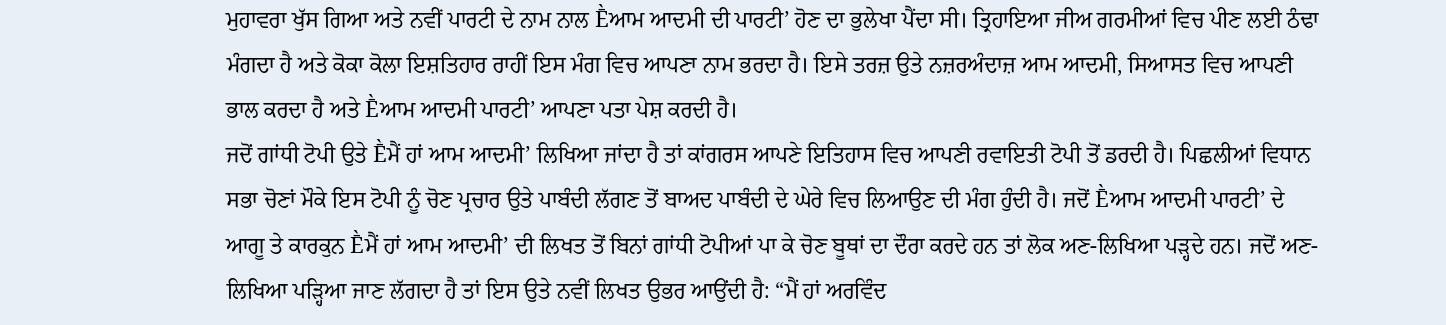ਮੁਹਾਵਰਾ ਖੁੱਸ ਗਿਆ ਅਤੇ ਨਵੀਂ ਪਾਰਟੀ ਦੇ ਨਾਮ ਨਾਲ Ḕਆਮ ਆਦਮੀ ਦੀ ਪਾਰਟੀ’ ਹੋਣ ਦਾ ਭੁਲੇਖਾ ਪੈਂਦਾ ਸੀ। ਤ੍ਰਿਹਾਇਆ ਜੀਅ ਗਰਮੀਆਂ ਵਿਚ ਪੀਣ ਲਈ ਠੰਢਾ ਮੰਗਦਾ ਹੈ ਅਤੇ ਕੋਕਾ ਕੋਲਾ ਇਸ਼ਤਿਹਾਰ ਰਾਹੀਂ ਇਸ ਮੰਗ ਵਿਚ ਆਪਣਾ ਨਾਮ ਭਰਦਾ ਹੈ। ਇਸੇ ਤਰਜ਼ ਉਤੇ ਨਜ਼ਰਅੰਦਾਜ਼ ਆਮ ਆਦਮੀ, ਸਿਆਸਤ ਵਿਚ ਆਪਣੀ ਭਾਲ ਕਰਦਾ ਹੈ ਅਤੇ Ḕਆਮ ਆਦਮੀ ਪਾਰਟੀ’ ਆਪਣਾ ਪਤਾ ਪੇਸ਼ ਕਰਦੀ ਹੈ।
ਜਦੋਂ ਗਾਂਧੀ ਟੋਪੀ ਉਤੇ Ḕਮੈਂ ਹਾਂ ਆਮ ਆਦਮੀ’ ਲਿਖਿਆ ਜਾਂਦਾ ਹੈ ਤਾਂ ਕਾਂਗਰਸ ਆਪਣੇ ਇਤਿਹਾਸ ਵਿਚ ਆਪਣੀ ਰਵਾਇਤੀ ਟੋਪੀ ਤੋਂ ਡਰਦੀ ਹੈ। ਪਿਛਲੀਆਂ ਵਿਧਾਨ ਸਭਾ ਚੋਣਾਂ ਮੌਕੇ ਇਸ ਟੋਪੀ ਨੂੰ ਚੋਣ ਪ੍ਰਚਾਰ ਉਤੇ ਪਾਬੰਦੀ ਲੱਗਣ ਤੋਂ ਬਾਅਦ ਪਾਬੰਦੀ ਦੇ ਘੇਰੇ ਵਿਚ ਲਿਆਉਣ ਦੀ ਮੰਗ ਹੁੰਦੀ ਹੈ। ਜਦੋਂ Ḕਆਮ ਆਦਮੀ ਪਾਰਟੀ’ ਦੇ ਆਗੂ ਤੇ ਕਾਰਕੁਨ Ḕਮੈਂ ਹਾਂ ਆਮ ਆਦਮੀ’ ਦੀ ਲਿਖਤ ਤੋਂ ਬਿਨਾਂ ਗਾਂਧੀ ਟੋਪੀਆਂ ਪਾ ਕੇ ਚੋਣ ਬੂਥਾਂ ਦਾ ਦੌਰਾ ਕਰਦੇ ਹਨ ਤਾਂ ਲੋਕ ਅਣ-ਲਿਖਿਆ ਪੜ੍ਹਦੇ ਹਨ। ਜਦੋਂ ਅਣ-ਲਿਖਿਆ ਪੜ੍ਹਿਆ ਜਾਣ ਲੱਗਦਾ ਹੈ ਤਾਂ ਇਸ ਉਤੇ ਨਵੀਂ ਲਿਖਤ ਉਭਰ ਆਉਂਦੀ ਹੈ: “ਮੈਂ ਹਾਂ ਅਰਵਿੰਦ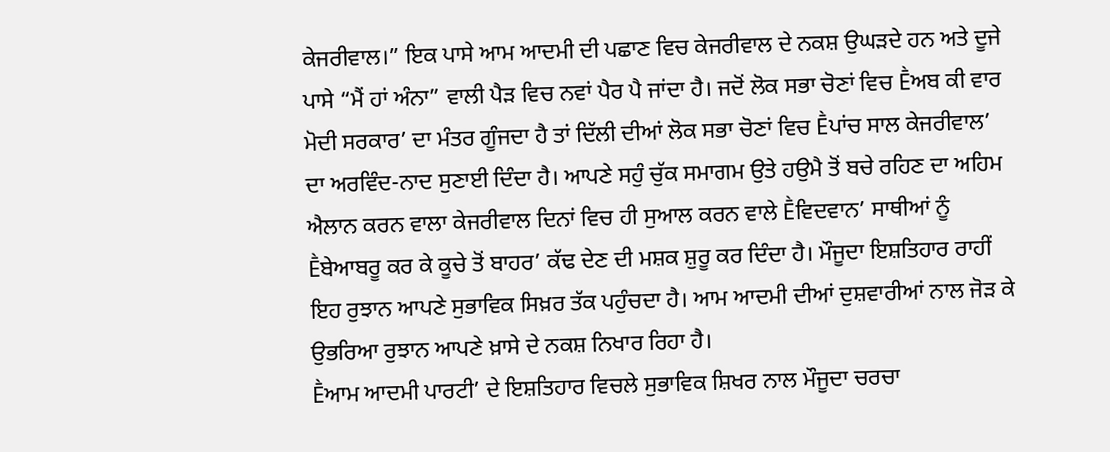ਕੇਜਰੀਵਾਲ।” ਇਕ ਪਾਸੇ ਆਮ ਆਦਮੀ ਦੀ ਪਛਾਣ ਵਿਚ ਕੇਜਰੀਵਾਲ ਦੇ ਨਕਸ਼ ਉਘੜਦੇ ਹਨ ਅਤੇ ਦੂਜੇ ਪਾਸੇ “ਮੈਂ ਹਾਂ ਅੰਨਾ” ਵਾਲੀ ਪੈੜ ਵਿਚ ਨਵਾਂ ਪੈਰ ਪੈ ਜਾਂਦਾ ਹੈ। ਜਦੋਂ ਲੋਕ ਸਭਾ ਚੋਣਾਂ ਵਿਚ Ḕਅਬ ਕੀ ਵਾਰ ਮੋਦੀ ਸਰਕਾਰ’ ਦਾ ਮੰਤਰ ਗੂੰਜਦਾ ਹੈ ਤਾਂ ਦਿੱਲੀ ਦੀਆਂ ਲੋਕ ਸਭਾ ਚੋਣਾਂ ਵਿਚ Ḕਪਾਂਚ ਸਾਲ ਕੇਜਰੀਵਾਲ’ ਦਾ ਅਰਵਿੰਦ-ਨਾਦ ਸੁਣਾਈ ਦਿੰਦਾ ਹੈ। ਆਪਣੇ ਸਹੁੰ ਚੁੱਕ ਸਮਾਗਮ ਉਤੇ ਹਉਮੈ ਤੋਂ ਬਚੇ ਰਹਿਣ ਦਾ ਅਹਿਮ ਐਲਾਨ ਕਰਨ ਵਾਲਾ ਕੇਜਰੀਵਾਲ ਦਿਨਾਂ ਵਿਚ ਹੀ ਸੁਆਲ ਕਰਨ ਵਾਲੇ Ḕਵਿਦਵਾਨ’ ਸਾਥੀਆਂ ਨੂੰ Ḕਬੇਆਬਰੂ ਕਰ ਕੇ ਕੂਚੇ ਤੋਂ ਬਾਹਰ’ ਕੱਢ ਦੇਣ ਦੀ ਮਸ਼ਕ ਸ਼ੁਰੂ ਕਰ ਦਿੰਦਾ ਹੈ। ਮੌਜੂਦਾ ਇਸ਼ਤਿਹਾਰ ਰਾਹੀਂ ਇਹ ਰੁਝਾਨ ਆਪਣੇ ਸੁਭਾਵਿਕ ਸਿਖ਼ਰ ਤੱਕ ਪਹੁੰਚਦਾ ਹੈ। ਆਮ ਆਦਮੀ ਦੀਆਂ ਦੁਸ਼ਵਾਰੀਆਂ ਨਾਲ ਜੋੜ ਕੇ ਉਭਰਿਆ ਰੁਝਾਨ ਆਪਣੇ ਖ਼ਾਸੇ ਦੇ ਨਕਸ਼ ਨਿਖਾਰ ਰਿਹਾ ਹੈ।
Ḕਆਮ ਆਦਮੀ ਪਾਰਟੀ’ ਦੇ ਇਸ਼ਤਿਹਾਰ ਵਿਚਲੇ ਸੁਭਾਵਿਕ ਸ਼ਿਖਰ ਨਾਲ ਮੌਜੂਦਾ ਚਰਚਾ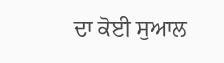ਦਾ ਕੋਈ ਸੁਆਲ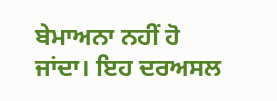ਬੇਮਾਅਨਾ ਨਹੀਂ ਹੋ ਜਾਂਦਾ। ਇਹ ਦਰਅਸਲ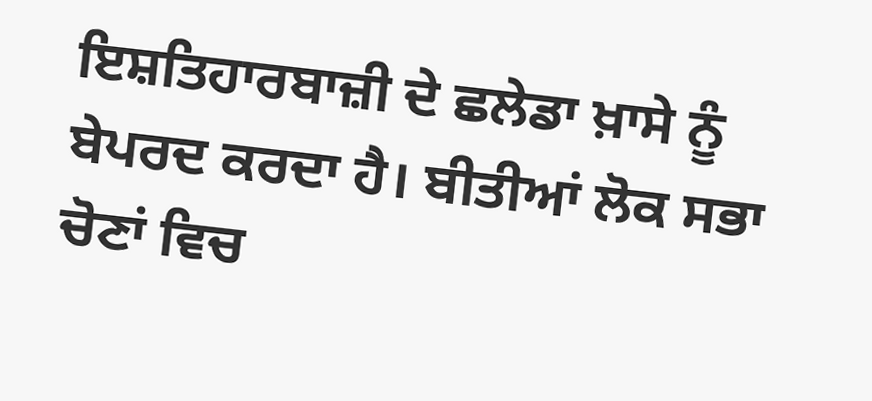ਇਸ਼ਤਿਹਾਰਬਾਜ਼ੀ ਦੇ ਛਲੇਡਾ ਖ਼ਾਸੇ ਨੂੰ ਬੇਪਰਦ ਕਰਦਾ ਹੈ। ਬੀਤੀਆਂ ਲੋਕ ਸਭਾ ਚੋਣਾਂ ਵਿਚ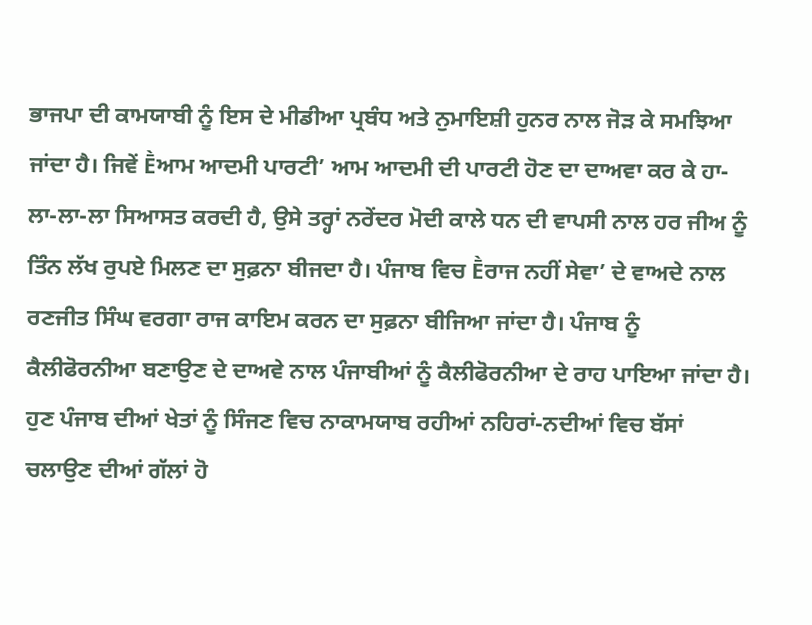ਭਾਜਪਾ ਦੀ ਕਾਮਯਾਬੀ ਨੂੰ ਇਸ ਦੇ ਮੀਡੀਆ ਪ੍ਰਬੰਧ ਅਤੇ ਨੁਮਾਇਸ਼ੀ ਹੁਨਰ ਨਾਲ ਜੋੜ ਕੇ ਸਮਝਿਆ ਜਾਂਦਾ ਹੈ। ਜਿਵੇਂ Ḕਆਮ ਆਦਮੀ ਪਾਰਟੀ’ ਆਮ ਆਦਮੀ ਦੀ ਪਾਰਟੀ ਹੋਣ ਦਾ ਦਾਅਵਾ ਕਰ ਕੇ ਹਾ-ਲਾ-ਲਾ-ਲਾ ਸਿਆਸਤ ਕਰਦੀ ਹੈ, ਉਸੇ ਤਰ੍ਹਾਂ ਨਰੇਂਦਰ ਮੋਦੀ ਕਾਲੇ ਧਨ ਦੀ ਵਾਪਸੀ ਨਾਲ ਹਰ ਜੀਅ ਨੂੰ ਤਿੰਨ ਲੱਖ ਰੁਪਏ ਮਿਲਣ ਦਾ ਸੁਫ਼ਨਾ ਬੀਜਦਾ ਹੈ। ਪੰਜਾਬ ਵਿਚ Ḕਰਾਜ ਨਹੀਂ ਸੇਵਾ’ ਦੇ ਵਾਅਦੇ ਨਾਲ ਰਣਜੀਤ ਸਿੰਘ ਵਰਗਾ ਰਾਜ ਕਾਇਮ ਕਰਨ ਦਾ ਸੁਫ਼ਨਾ ਬੀਜਿਆ ਜਾਂਦਾ ਹੈ। ਪੰਜਾਬ ਨੂੰ ਕੈਲੀਫੋਰਨੀਆ ਬਣਾਉਣ ਦੇ ਦਾਅਵੇ ਨਾਲ ਪੰਜਾਬੀਆਂ ਨੂੰ ਕੈਲੀਫੋਰਨੀਆ ਦੇ ਰਾਹ ਪਾਇਆ ਜਾਂਦਾ ਹੈ। ਹੁਣ ਪੰਜਾਬ ਦੀਆਂ ਖੇਤਾਂ ਨੂੰ ਸਿੰਜਣ ਵਿਚ ਨਾਕਾਮਯਾਬ ਰਹੀਆਂ ਨਹਿਰਾਂ-ਨਦੀਆਂ ਵਿਚ ਬੱਸਾਂ ਚਲਾਉਣ ਦੀਆਂ ਗੱਲਾਂ ਹੋ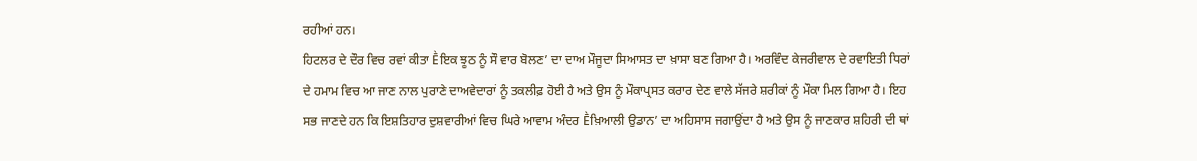ਰਹੀਆਂ ਹਨ।
ਹਿਟਲਰ ਦੇ ਦੌਰ ਵਿਚ ਰਵਾਂ ਕੀਤਾ Ḕਇਕ ਝੂਠ ਨੂੰ ਸੌ ਵਾਰ ਬੋਲਣ’ ਦਾ ਦਾਅ ਮੌਜੂਦਾ ਸਿਆਸਤ ਦਾ ਖ਼ਾਸਾ ਬਣ ਗਿਆ ਹੈ। ਅਰਵਿੰਦ ਕੇਜਰੀਵਾਲ ਦੇ ਰਵਾਇਤੀ ਧਿਰਾਂ ਦੇ ਹਮਾਮ ਵਿਚ ਆ ਜਾਣ ਨਾਲ ਪੁਰਾਣੇ ਦਾਅਵੇਦਾਰਾਂ ਨੂੰ ਤਕਲੀਫ਼ ਹੋਈ ਹੈ ਅਤੇ ਉਸ ਨੂੰ ਮੌਕਾਪ੍ਰਸਤ ਕਰਾਰ ਦੇਣ ਵਾਲੇ ਸੱਜਰੇ ਸ਼ਰੀਕਾਂ ਨੂੰ ਮੌਕਾ ਮਿਲ ਗਿਆ ਹੈ। ਇਹ ਸਭ ਜਾਣਦੇ ਹਨ ਕਿ ਇਸ਼ਤਿਹਾਰ ਦੁਸ਼ਵਾਰੀਆਂ ਵਿਚ ਘਿਰੇ ਆਵਾਮ ਅੰਦਰ Ḕਖ਼ਿਆਲੀ ਉਡਾਨ’ ਦਾ ਅਹਿਸਾਸ ਜਗਾਉਂਦਾ ਹੈ ਅਤੇ ਉਸ ਨੂੰ ਜਾਣਕਾਰ ਸ਼ਹਿਰੀ ਦੀ ਥਾਂ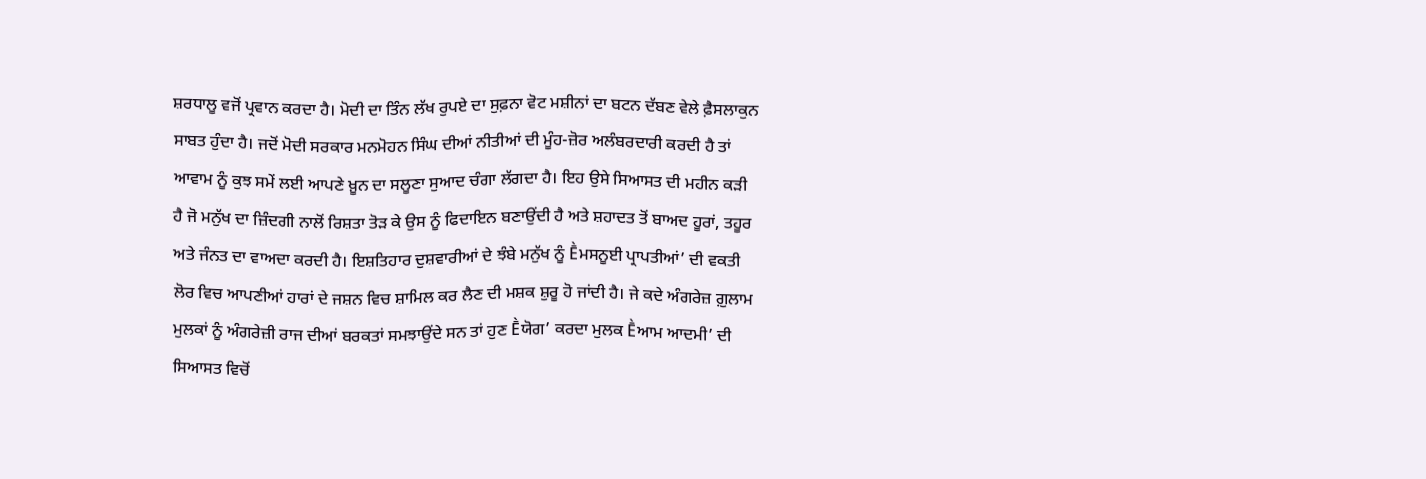ਸ਼ਰਧਾਲੂ ਵਜੋਂ ਪ੍ਰਵਾਨ ਕਰਦਾ ਹੈ। ਮੋਦੀ ਦਾ ਤਿੰਨ ਲੱਖ ਰੁਪਏ ਦਾ ਸੁਫ਼ਨਾ ਵੋਟ ਮਸ਼ੀਨਾਂ ਦਾ ਬਟਨ ਦੱਬਣ ਵੇਲੇ ਫ਼ੈਸਲਾਕੁਨ ਸਾਬਤ ਹੁੰਦਾ ਹੈ। ਜਦੋਂ ਮੋਦੀ ਸਰਕਾਰ ਮਨਮੋਹਨ ਸਿੰਘ ਦੀਆਂ ਨੀਤੀਆਂ ਦੀ ਮੂੰਹ-ਜ਼ੋਰ ਅਲੰਬਰਦਾਰੀ ਕਰਦੀ ਹੈ ਤਾਂ ਆਵਾਮ ਨੂੰ ਕੁਝ ਸਮੇਂ ਲਈ ਆਪਣੇ ਖ਼ੂਨ ਦਾ ਸਲੂਣਾ ਸੁਆਦ ਚੰਗਾ ਲੱਗਦਾ ਹੈ। ਇਹ ਉਸੇ ਸਿਆਸਤ ਦੀ ਮਹੀਨ ਕੜੀ ਹੈ ਜੋ ਮਨੁੱਖ ਦਾ ਜ਼ਿੰਦਗੀ ਨਾਲੋਂ ਰਿਸ਼ਤਾ ਤੋੜ ਕੇ ਉਸ ਨੂੰ ਫਿਦਾਇਨ ਬਣਾਉਂਦੀ ਹੈ ਅਤੇ ਸ਼ਹਾਦਤ ਤੋਂ ਬਾਅਦ ਹੂਰਾਂ, ਤਹੂਰ ਅਤੇ ਜੰਨਤ ਦਾ ਵਾਅਦਾ ਕਰਦੀ ਹੈ। ਇਸ਼ਤਿਹਾਰ ਦੁਸ਼ਵਾਰੀਆਂ ਦੇ ਝੰਬੇ ਮਨੁੱਖ ਨੂੰ Ḕਮਸਨੂਈ ਪ੍ਰਾਪਤੀਆਂ’ ਦੀ ਵਕਤੀ ਲੋਰ ਵਿਚ ਆਪਣੀਆਂ ਹਾਰਾਂ ਦੇ ਜਸ਼ਨ ਵਿਚ ਸ਼ਾਮਿਲ ਕਰ ਲੈਣ ਦੀ ਮਸ਼ਕ ਸ਼ੁਰੂ ਹੋ ਜਾਂਦੀ ਹੈ। ਜੇ ਕਦੇ ਅੰਗਰੇਜ਼ ਗ਼ੁਲਾਮ ਮੁਲਕਾਂ ਨੂੰ ਅੰਗਰੇਜ਼ੀ ਰਾਜ ਦੀਆਂ ਬਰਕਤਾਂ ਸਮਝਾਉਂਦੇ ਸਨ ਤਾਂ ਹੁਣ Ḕਯੋਗ’ ਕਰਦਾ ਮੁਲਕ Ḕਆਮ ਆਦਮੀ’ ਦੀ ਸਿਆਸਤ ਵਿਚੋਂ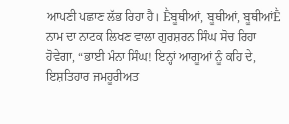ਆਪਣੀ ਪਛਾਣ ਲੱਭ ਰਿਹਾ ਹੈ। Ḕਬੂਥੀਆਂ, ਬੂਥੀਆਂ, ਬੂਥੀਆਂḔ ਨਾਮ ਦਾ ਨਾਟਕ ਲਿਖਣ ਵਾਲਾ ਗੁਰਸ਼ਰਨ ਸਿੰਘ ਸੋਚ ਰਿਹਾ ਹੋਵੇਗਾ, “ਭਾਈ ਮੰਨਾ ਸਿੰਘ! ਇਨ੍ਹਾਂ ਆਗੂਆਂ ਨੂੰ ਕਹਿ ਦੇ, ਇਸ਼ਤਿਹਾਰ ਜਮਹੂਰੀਅਤ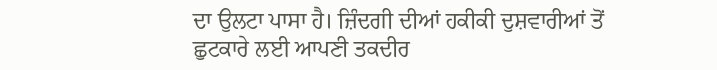ਦਾ ਉਲਟਾ ਪਾਸਾ ਹੈ। ਜ਼ਿੰਦਗੀ ਦੀਆਂ ਹਕੀਕੀ ਦੁਸ਼ਵਾਰੀਆਂ ਤੋਂ ਛੁਟਕਾਰੇ ਲਈ ਆਪਣੀ ਤਕਦੀਰ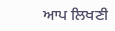ਆਪ ਲਿਖਣੀ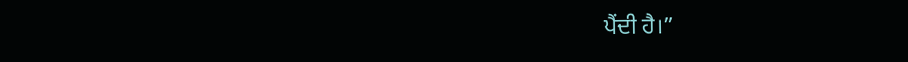ਪੈਂਦੀ ਹੈ।”